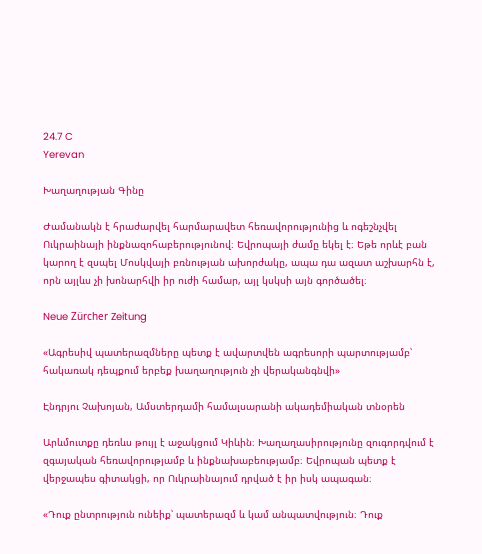24.7 C
Yerevan

Խաղաղության Գինը

Ժամանակն է հրաժարվել հարմարավետ հեռավորությունից և ոգեշնչվել Ուկրաինայի ինքնազոհաբերությունով։ Եվրոպայի ժամը եկել է։ Եթե որևէ բան կարող է զսպել Մոսկվայի բռնության ախորժակը, ապա դա ազատ աշխարհն է, որն այլևս չի խոնարհվի իր ուժի համար, այլ կսկսի այն գործածել։

Neue Zürcher Zeitung

«Ագրեսիվ պատերազմները պետք է ավարտվեն ագրեսորի պարտությամբ՝ հակառակ դեպքում երբեք խաղաղություն չի վերականգնվի»

Էնդրյու Չախոյան, Ամստերդամի համալսարանի ակադեմիական տնօրեն

Արևմուտքը դեռևս թույլ է աջակցում Կիևին։ Խաղաղասիրությունը զուգորդվում է զգայական հեռավորությամբ և ինքնախաբեությամբ։ Եվրոպան պետք է վերջապես գիտակցի, որ Ուկրաինայում դրված է իր իսկ ապագան։

«Դուք ընտրություն ունեիք՝ պատերազմ և կամ անպատվություն։ Դուք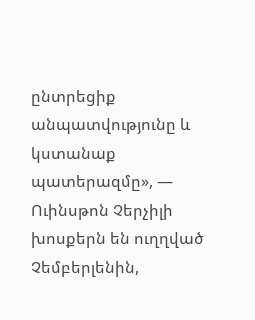ընտրեցիք անպատվությունը և կստանաք պատերազմը», — Ուինսթոն Չերչիլի խոսքերն են ուղղված Չեմբերլենին,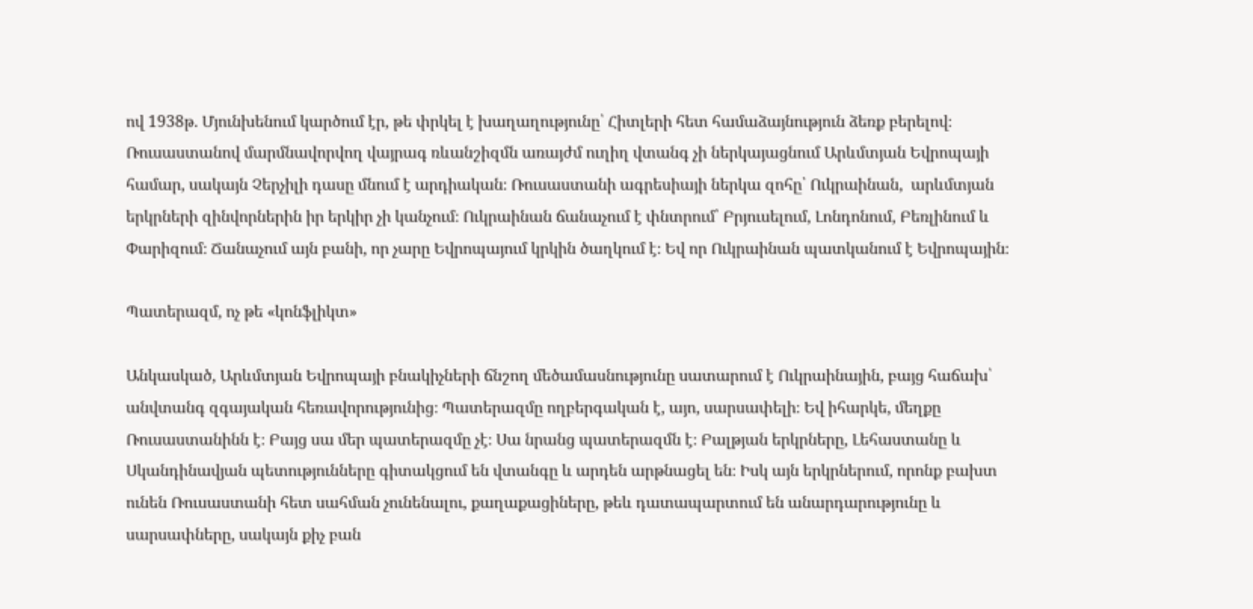ով 1938թ. Մյունխենում կարծում էր, թե փրկել է խաղաղությունը՝ Հիտլերի հետ համաձայնություն ձեռք բերելով։
Ռուսաստանով մարմնավորվող վայրագ ռևանշիզմն առայժմ ուղիղ վտանգ չի ներկայացնում Արևմտյան Եվրոպայի համար, սակայն Չերչիլի դասը մնում է արդիական։ Ռուսաստանի ագրեսիայի ներկա զոհը՝ Ուկրաինան,  արևմտյան երկրների զինվորներին իր երկիր չի կանչում։ Ուկրաինան ճանաչում է փնտրում՝ Բրյուսելում, Լոնդոնում, Բեռլինում և Փարիզում։ Ճանաչում այն բանի, որ չարը Եվրոպայում կրկին ծաղկում է։ Եվ որ Ուկրաինան պատկանում է Եվրոպային։

Պատերազմ, ոչ թե «կոնֆլիկտ»

Անկասկած, Արևմտյան Եվրոպայի բնակիչների ճնշող մեծամասնությունը սատարում է Ուկրաինային, բայց հաճախ՝ անվտանգ զգայական հեռավորությունից։ Պատերազմը ողբերգական է, այո, սարսափելի։ Եվ իհարկե, մեղքը Ռուսաստանինն է։ Բայց սա մեր պատերազմը չէ։ Սա նրանց պատերազմն է։ Բալթյան երկրները, Լեհաստանը և Սկանդինավյան պետությունները գիտակցում են վտանգը և արդեն արթնացել են։ Իսկ այն երկրներում, որոնք բախտ ունեն Ռուսաստանի հետ սահման չունենալու, քաղաքացիները, թեև դատապարտում են անարդարությունը և սարսափները, սակայն քիչ բան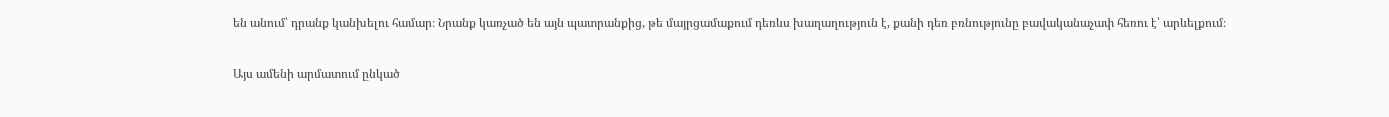են անում՝ դրանք կանխելու համար։ Նրանք կառչած են այն պատրանքից, թե մայրցամաքում դեռևս խաղաղություն է, քանի դեռ բռնությունը բավականաչափ հեռու է՝ արևելքում։

Այս ամենի արմատում ընկած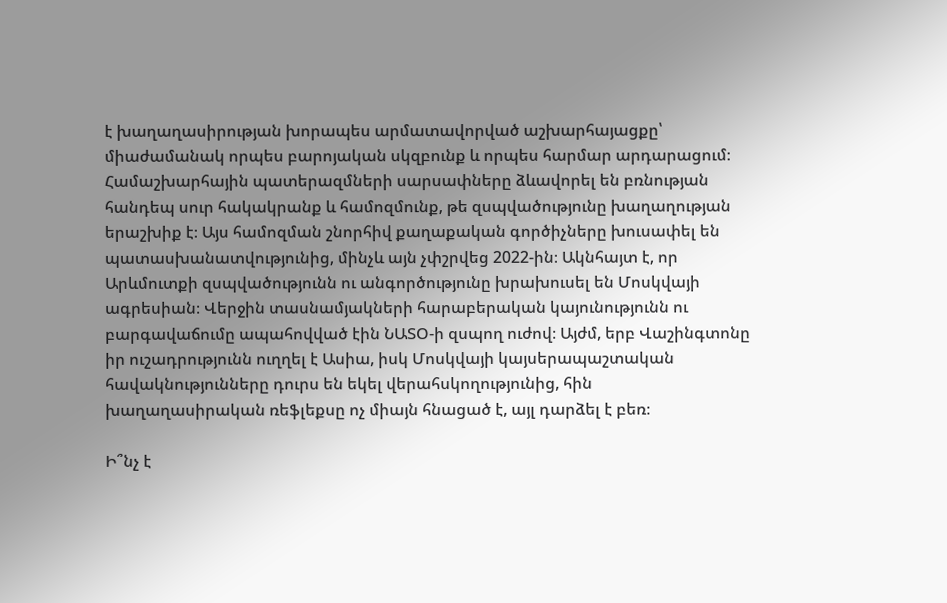է խաղաղասիրության խորապես արմատավորված աշխարհայացքը՝ միաժամանակ որպես բարոյական սկզբունք և որպես հարմար արդարացում։ Համաշխարհային պատերազմների սարսափները ձևավորել են բռնության հանդեպ սուր հակակրանք և համոզմունք, թե զսպվածությունը խաղաղության երաշխիք է։ Այս համոզման շնորհիվ քաղաքական գործիչները խուսափել են պատասխանատվությունից, մինչև այն չփշրվեց 2022-ին։ Ակնհայտ է, որ Արևմուտքի զսպվածությունն ու անգործությունը խրախուսել են Մոսկվայի ագրեսիան։ Վերջին տասնամյակների հարաբերական կայունությունն ու բարգավաճումը ապահովված էին ՆԱՏՕ‑ի զսպող ուժով։ Այժմ, երբ Վաշինգտոնը իր ուշադրությունն ուղղել է Ասիա, իսկ Մոսկվայի կայսերապաշտական հավակնությունները դուրս են եկել վերահսկողությունից, հին խաղաղասիրական ռեֆլեքսը ոչ միայն հնացած է, այլ դարձել է բեռ։

Ի՞նչ է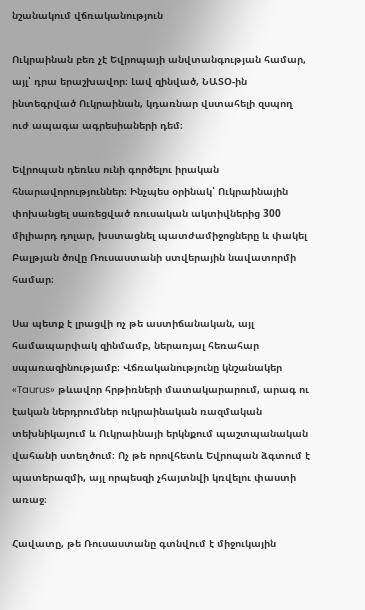նշանակում վճռականություն

Ուկրաինան բեռ չէ Եվրոպայի անվտանգության համար, այլ՝ դրա երաշխավոր։ Լավ զինված, ՆԱՏՕ-ին ինտեգրված Ուկրաինան, կդառնար վստահելի զսպող ուժ ապագա ագրեսիաների դեմ։

Եվրոպան դեռևս ունի գործելու իրական հնարավորություններ։ Ինչպես օրինակ՝ Ուկրաինային փոխանցել սառեցված ռուսական ակտիվներից 300 միլիարդ դոլար, խստացնել պատժամիջոցները և փակել Բալթյան ծովը Ռուսաստանի ստվերային նավատորմի համար։

Սա պետք է լրացվի ոչ թե աստիճանական, այլ համապարփակ զինմամբ, ներառյալ հեռահար սպառազինությամբ։ Վճռականությունը կնշանակեր «Taurus» թևավոր հրթիռների մատակարարում, արագ ու էական ներդրումներ ուկրաինական ռազմական տեխնիկայում և Ուկրաինայի երկնքում պաշտպանական վահանի ստեղծում։ Ոչ թե որովհետև Եվրոպան ձգտում է պատերազմի, այլ որպեսզի չհայտնվի կռվելու փաստի առաջ։

Հավատը, թե Ռուսաստանը գտնվում է միջուկային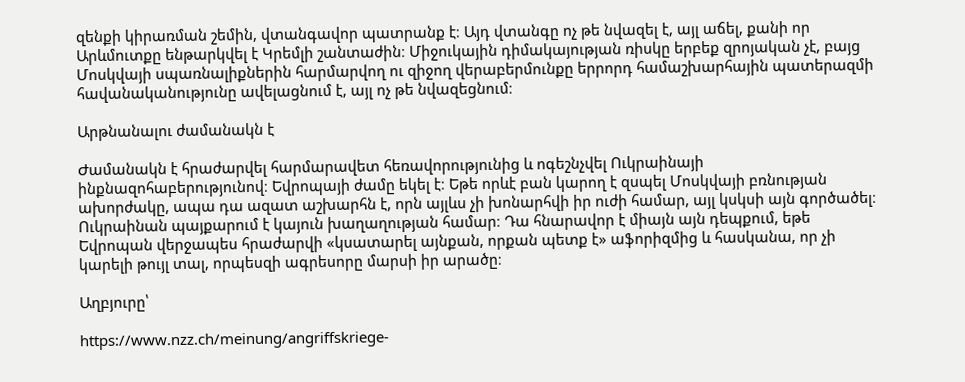զենքի կիրառման շեմին, վտանգավոր պատրանք է։ Այդ վտանգը ոչ թե նվազել է, այլ աճել, քանի որ Արևմուտքը ենթարկվել է Կրեմլի շանտաժին։ Միջուկային դիմակայության ռիսկը երբեք զրոյական չէ, բայց Մոսկվայի սպառնալիքներին հարմարվող ու զիջող վերաբերմունքը երրորդ համաշխարհային պատերազմի հավանականությունը ավելացնում է, այլ ոչ թե նվազեցնում։

Արթնանալու ժամանակն է

Ժամանակն է հրաժարվել հարմարավետ հեռավորությունից և ոգեշնչվել Ուկրաինայի ինքնազոհաբերությունով։ Եվրոպայի ժամը եկել է։ Եթե որևէ բան կարող է զսպել Մոսկվայի բռնության ախորժակը, ապա դա ազատ աշխարհն է, որն այլևս չի խոնարհվի իր ուժի համար, այլ կսկսի այն գործածել։ Ուկրաինան պայքարում է կայուն խաղաղության համար։ Դա հնարավոր է միայն այն դեպքում, եթե Եվրոպան վերջապես հրաժարվի «կսատարել այնքան, որքան պետք է» աֆորիզմից և հասկանա, որ չի կարելի թույլ տալ, որպեսզի ագրեսորը մարսի իր արածը։

Աղբյուրը՝

https://www.nzz.ch/meinung/angriffskriege-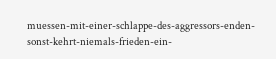muessen-mit-einer-schlappe-des-aggressors-enden-sonst-kehrt-niemals-frieden-ein-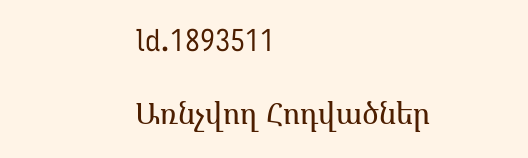ld.1893511

Առնչվող Հոդվածներ